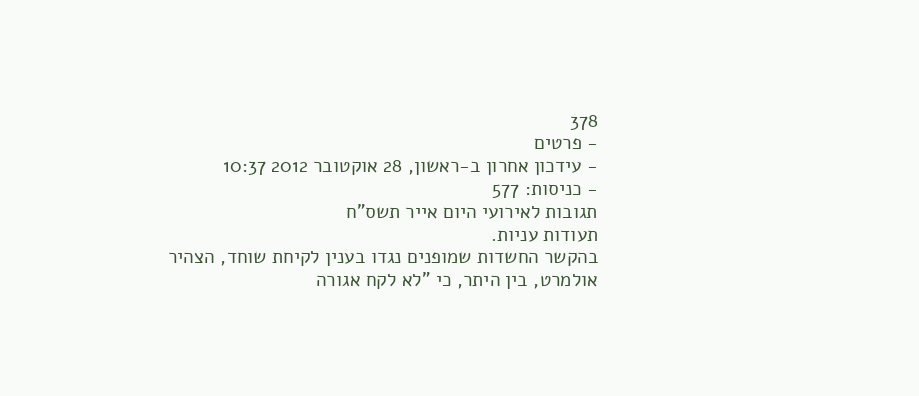378
- פרטים
- עידכון אחרון ב-ראשון, 28 אוקטובר 2012 10:37
- כניסות: 577
תגובות לאירועי היום אייר תשס"ח
תעודות עניות.
בהקשר החשדות שמופנים נגדו בענין לקיחת שוחד, הצהיר אולמרט, בין היתר, כי "לא לקח אגורה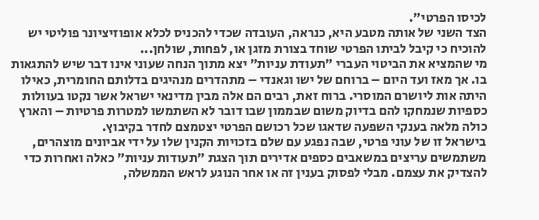לכיסו הפרטי".
הצד השני של אותה מטבע היא, כנראה, העובדה שכדי להכניס לכלא אופוזיציונר פוליטי יש להוכיח כי קיבל לביתו הפרטי שוחד בצורת מזגן או, לפחות, שולחן...
מי שהמציא את הביטוי העברי "תעודת עניות" יצא מתוך הנחה שעוני אינו דבר שיש להתגאות בו. אך מאז ועד היום – ברוחם של ישו וגאנדי – מתהדרים מנהיגים בדלותם החומרית, כאילו היתה אות ליושרם המוסרי. ברוח זאת, רבים הם אלה מבין מדינאי ישראל אשר נקטו בעוולות כספיות שנמחקו להם בדיוק משום שבממון שבו דובר לא השתמשו למטרות פרטיות – והארץ כולה מלאה בענקי השפעה שדאגו שכל רכושם הפרטי יצטמצם לחדר בקיבוץ.
בישראל זו של עוני פרטי, שבה נפגע עם שלם בזכויות הקנין שלו על ידי אביונים מוצהרים, משתמשים עריצים במשאבים כספים אדירים תוך הצגת "תעודות עניות" כאלה ואחרות כדי להצדיק את עצמם. מבלי לפסוק בענין זה או אחר הנוגע לראש הממשלה,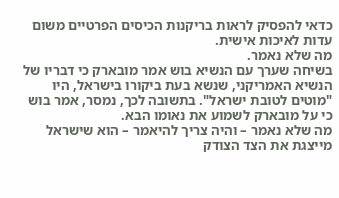כדאי להפסיק לראות בריקנות הכיסים הפרטיים משום עדות לאיכות אישית.
מה שלא נאמר.
בשיחה שערך עם הנשיא בוש אמר מובארק כי דבריו של הנשיא האמריקני, שנשא בעת ביקורו בישראל, היו "מוטים לטובת ישראל". בתשובה לכך, נמסר, אמר בוש כי על מובארק לשמוע את נאומו הבא.
מה שלא נאמר – והיה צריך להיאמר – הוא שישראל מייצגת את הצד הצודק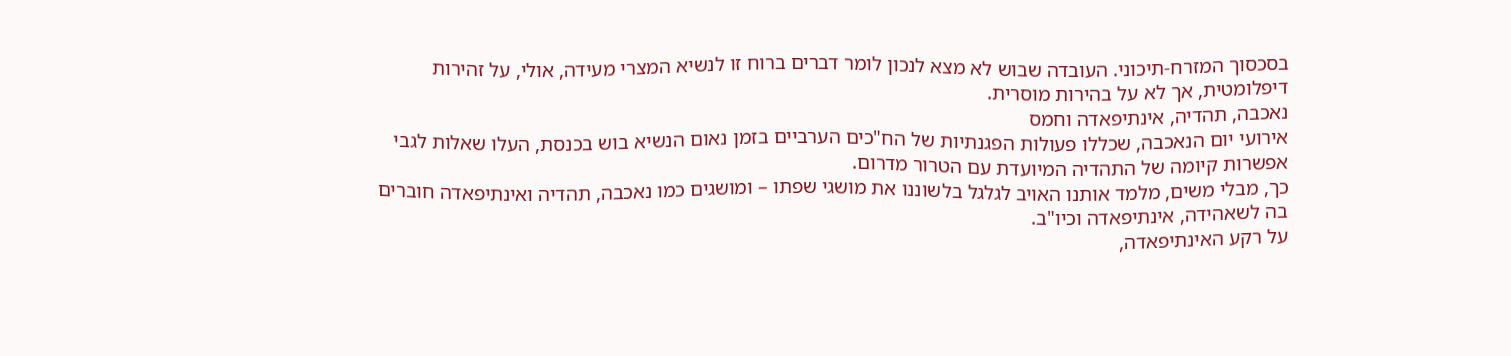בסכסוך המזרח-תיכוני. העובדה שבוש לא מצא לנכון לומר דברים ברוח זו לנשיא המצרי מעידה, אולי, על זהירות דיפלומטית, אך לא על בהירות מוסרית.
נאכבה, תהדיה, אינתיפאדה וחמס
אירועי יום הנאכבה, שכללו פעולות הפגנתיות של הח"כים הערביים בזמן נאום הנשיא בוש בכנסת, העלו שאלות לגבי אפשרות קיומה של התהדיה המיועדת עם הטרור מדרום.
כך, מבלי משים, מלמד אותנו האויב לגלגל בלשוננו את מושגי שפתו – ומושגים כמו נאכבה, תהדיה ואינתיפאדה חוברים בה לשאהידה, אינתיפאדה וכיו"ב.
על רקע האינתיפאדה,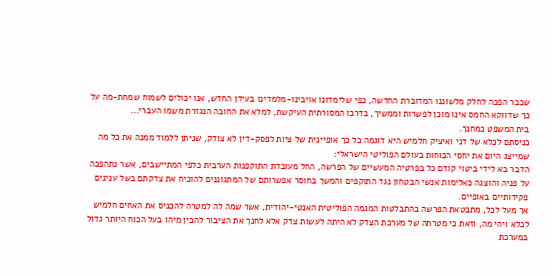שכבר הפכה לחלק מלשוננו המדוברת החדשה, כפי שלימדונו אויבינו-מלמדינו בעידן החדש, אנו יכולים לשמוח שמחת-מה על כך שדווקא החמס אינו מוכן לפשרות וממשיך, בדרכו המסורתית העיקשת, למלא את החובה הנגזרת משמו העברי...
בית המשפט כמחנך.
כניסתם לכלא של דני ואיציק חלמיש היא דוגמה כל כך אופיינית של ציות לפסק-דין לא צודק, שניתן ללמוד ממנה את כל מה שמייצג היום את יחסי הכוחות בעולם הפוליטי הישראלי:
הדבר בא לידי ביטוי קודם כל בפרטיה המעשיים של הפרשה, החל מעובדת התוקפנות הערבית כלפי המתיישבים, אשר נתהפכה על פניה והוצגה כאלימות אנשי הבטחון נגד התוקפים והמשך בחוסר אפשרותם של המתגוננים להוכיח את צדקתם בשל ענינים פקידותיים באופיים.
אך מעל לכל, מתבטאת הפרשה בהתבלטות המגמה הפוליטית האנטי-יהודית, אשר שמה לה למטרה להכניס את האחים חלמיש לכלא ויהי מה, וזאת כי מטרתה של מערכת הצדק לא היתה לעשות צדק אלא לחנך את הציבור להבין מיהו בעל הכוח היותר גדול במערכת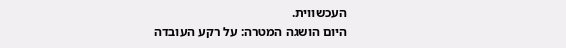העכשווית.
היום הושגה המטרה: על רקע העובדה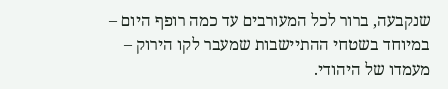שנקבעה, ברור לכל המעורבים עד כמה רופף היום – במיוחד בשטחי ההתיישבות שמעבר לקו הירוק – מעמדו של היהודי.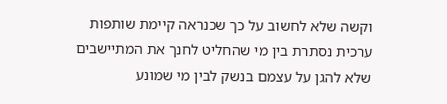וקשה שלא לחשוב על כך שכנראה קיימת שותפות ערכית נסתרת בין מי שהחליט לחנך את המתיישבים שלא להגן על עצמם בנשק לבין מי שמונע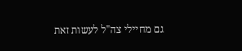גם מחיילי צה"ל לעשות זאת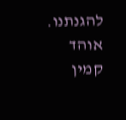להגנתנו.
אוהד קמין